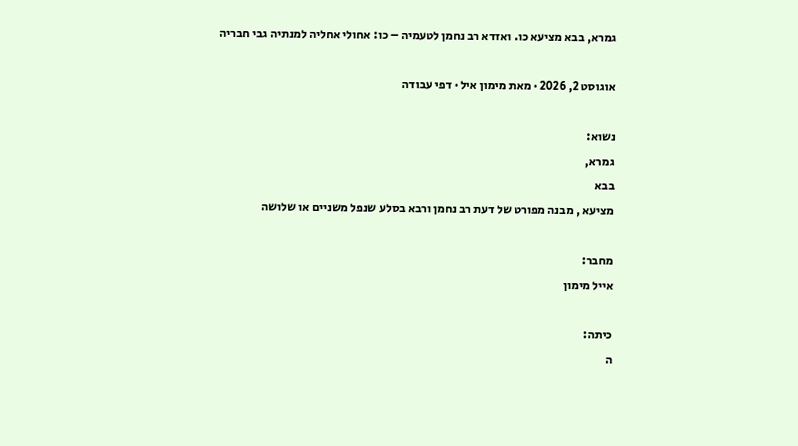גמרא, בבא מציעא כו. ואזדא רב נחמן לטעמיה – כו: אחולי אחליה למנתיה גבי חבריה

אוגוסט 2, 2026 · מאת מימון איל · דפי עבודה

נשוא:
גמרא,
בבא
מציעא , מבנה מפורט של דעת רב נחמן ורבא בסלע שנפל משניים או שלושה

מחבר:
אייל מימון

כיתה:
ה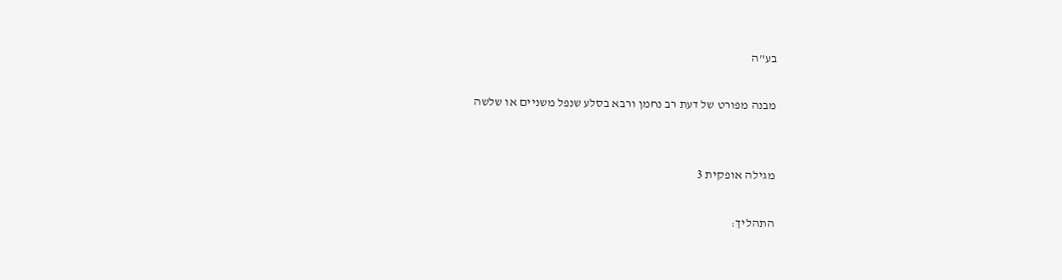בע"ה

מבנה מפורט של דעת רב נחמן ורבא בסלע שנפל משניים או שלשה


מגילה אופקית 3

התהליך: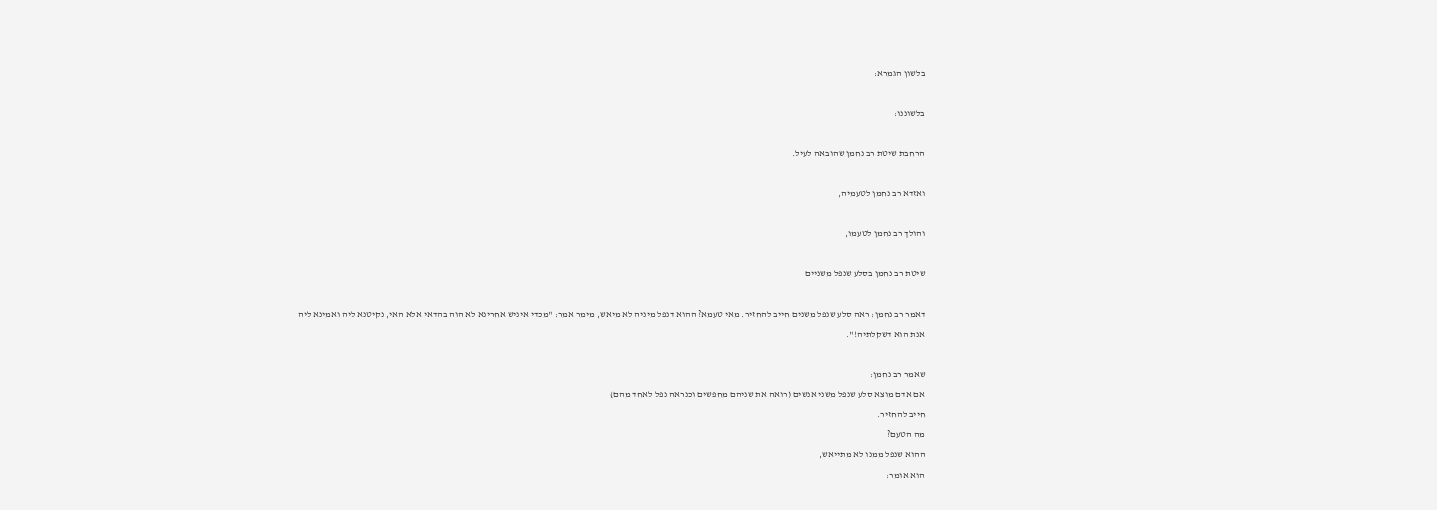בלשון הגמרא:

בלשוננו:

הרחבת שיטת רב נחמן שהובאה לעיל.

ואזדא רב נחמן לטעמיה,

והולך רב נחמן לטעמו,

שיטת רב נחמן בסלע שנפל משניים

דאמר רב נחמן: ראה סלע שנפל משנים חייב להחזיר. מאי טעמא? ההוא דנפל מיניה לא מיאש, מימר אמר: "מכדי איניש אחרינא לא הוה בהדאי אלא האי, נקיטנא ליה ואמינא ליה אנת הוא דשקלתיה!".

שאמר רב נחמן:
אם אדם מוצא סלע שנפל משני אנשים (רואה את שניהם מחפשים וכנראה נפל לאחד מהם)
חייב להחזיר.
מה הטעם?
ההוא שנפל ממנו לא מתייאש,
הוא אומר: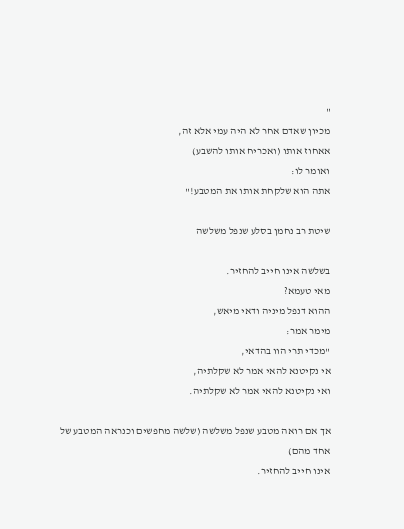"
מכיון שאדם אחר לא היה עמי אלא זה,
אאחוז אותו (ואכריח אותו להשבע)
ואומר לו:
אתה הוא שלקחת אותו את המטבע!"

שיטת רב נחמן בסלע שנפל משלשה

בשלשה אינו חייב להחזיר.
מאי טעמא?
ההוא דנפל מיניה ודאי מיאש,
מימר אמר:
"מכדי תרי הוו בהדאי,
אי נקיטנא להאי אמר לא שקלתיה,
ואי נקיטנא להאי אמר לא שקלתיה.

אך אם רואה מטבע שנפל משלשה (שלשה מחפשים וכנראה המטבע של אחד מהם)
אינו חייב להחזיר.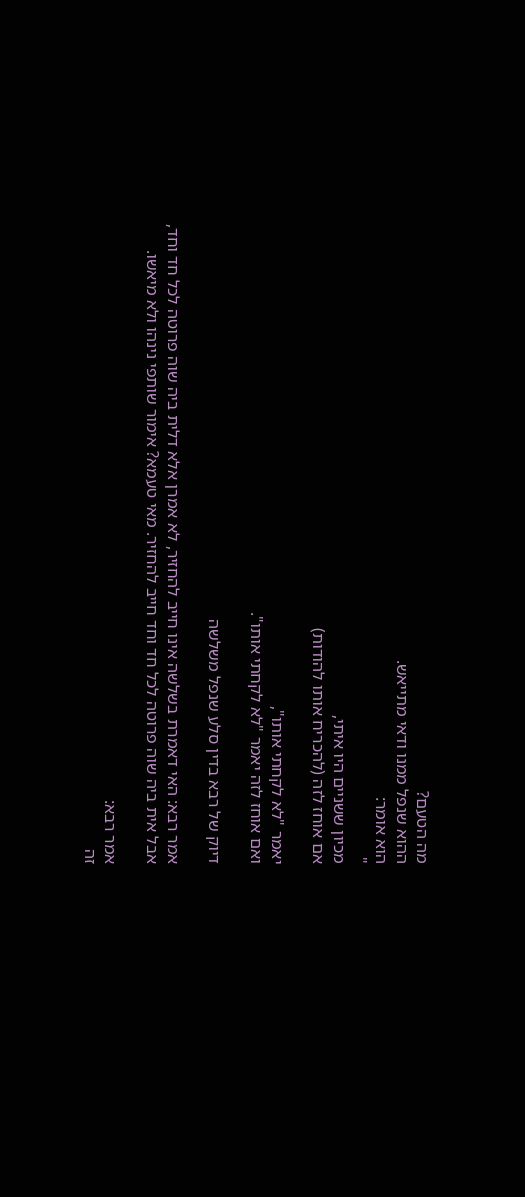מה הטעם?
ההוא שנפל ממנו ודאי מתייאש.
הוא אומר:
"
מכיון ששניים היו איתי,
אם אוחז לזה (להכריח אותו להודות)

יאמר "לא לקחתי אותו",
ואם אוחז לזה יאמר "לא לקחתי אותו".

דיוק של רבא בדין סלע שנפל משלשה

אמר רבא: האי דאמרת בשלשה אינו חייב להחזיר, לא אמרן אלא דלית ביה שוה פרוטה לכל חד וחד,
אבל אית ביה שוה פרוטה לכל חד וחד חייב להחזיר. מאי טעמא? אימור שותפי נינהו ולא מיאשו.

אמר רבא:
זה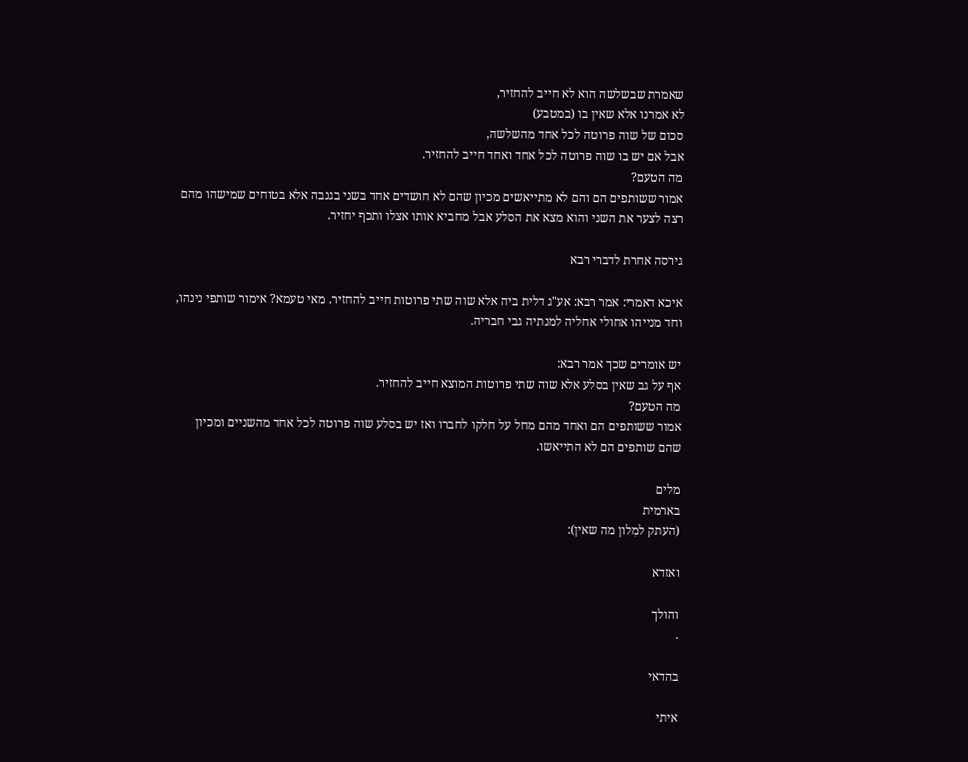שאמרת שבשלשה הוא לא חייב להחזיר,
לא אמרנו אלא שאין בו (במטבע)
סכום של שוה פרוטה לכל אחד מהשלשה,
אבל אם יש בו שוה פרוטה לכל אחד ואחד חייב להחזיר.
מה הטעם?
אמור ששותפים הם והם לא מתייאשים מכיון שהם לא חושדים אחד בשני בגנבה אלא בטוחים שמישהו מהם רצה לצער את השני והוא מצא את הסלע אבל מחביא אותו אצלו ותכף יחזיר.

גירסה אחרת לדברי רבא

איכא דאמרי: אמר רבא: אע"ג דלית ביה אלא שוה שתי פרוטות חייב להחזיר. מאי טעמא? אימור שותפי נינהו, וחד מנייהו אחולי אחליה למנתיה גבי חבריה.

יש אומרים שכך אמר רבא:
אף על גב שאין בסלע אלא שוה שתי פרוטות המוצא חייב להחזיר.
מה הטעם?
אמור ששותפים הם ואחד מהם מחל על חלקו לחברו ואז יש בסלע שוה פרוטה לכל אחד מהשניים ומכיון שהם שותפים הם לא התייאשו.

מלים
בארמית
(העתק למִלון מה שאין):

ואזדא

והולך
.

בהדאי

איתי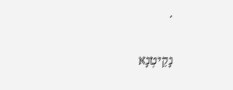.

נָקֵיטְנָא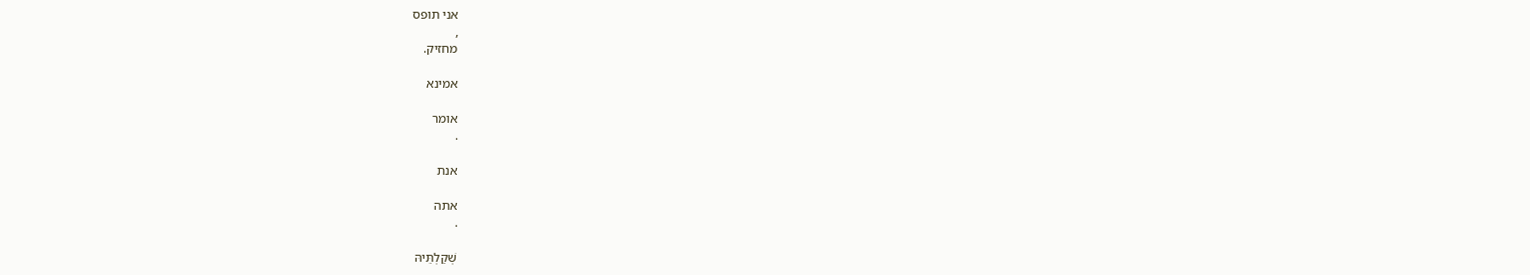אני תופס
,
מחזיק.

אמינא

אומר
.

אנת

אתה
.

שְׁקַלְתֵּיהּ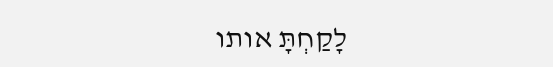לָקַחְתָּ אותו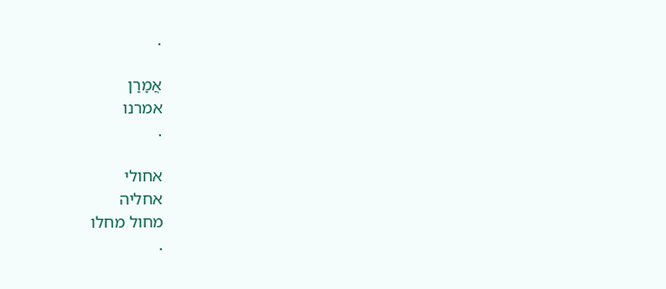.

אֲמַרַן
אמרנו
.

אחולי
אחליה
מחול מחלו
.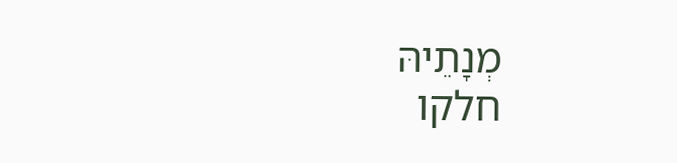מְנָתֵיהּ
חלקו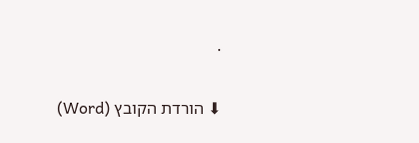.

⬇ הורדת הקובץ (Word)